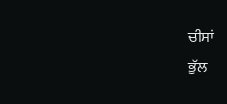ਚੀਸਾਂ
ਭੁੱਲ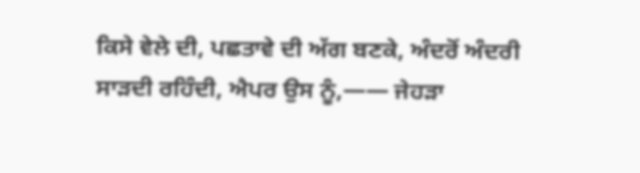ਕਿਸੇ ਵੇਲੇ ਦੀ, ਪਛਤਾਵੇ ਦੀ ਅੱਗ ਬਣਕੇ, ਅੰਦਰੋਂ ਅੰਦਰੀ ਸਾੜਦੀ ਰਹਿੰਦੀ, ਐਪਰ ਉਸ ਨੂੰ,—— ਜੇਹੜਾ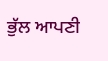ਭੁੱਲ ਆਪਣੀ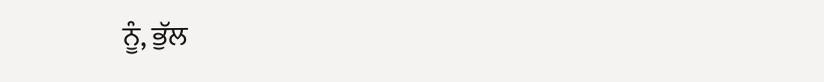ਨੂੰ, ਭੁੱਲ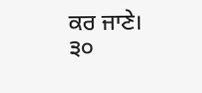ਕਰ ਜਾਣੇ।
੩੦